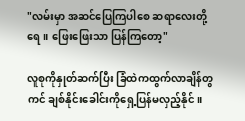"လမ်းမှာ အဆင်ပြေကြပါစေ ဆရာလေးတို့ရေ။ ဖြေး‌ဖြေးသာ ပြန်ကြတော့"

လူစုကိုနှုတ်ဆက်ပြီး ခြံထဲကထွက်လာချိန်တွကင် ချစ်နိုင်းခေါင်းကိုရှေ့ပြန်မလှည့်နိုင်။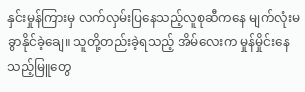နှင်းမှုန်ကြားမှ လက်လှမ်းပြနေသည့်လူစုဆီကနေ မျက်လုံးမခွာနိုင်‌ခဲ့ချေ။ သူတို့တည်းခဲ့ရသည့် အိမ်လေးက မှုန်မှိုင်းနေသည့်မြူတွေ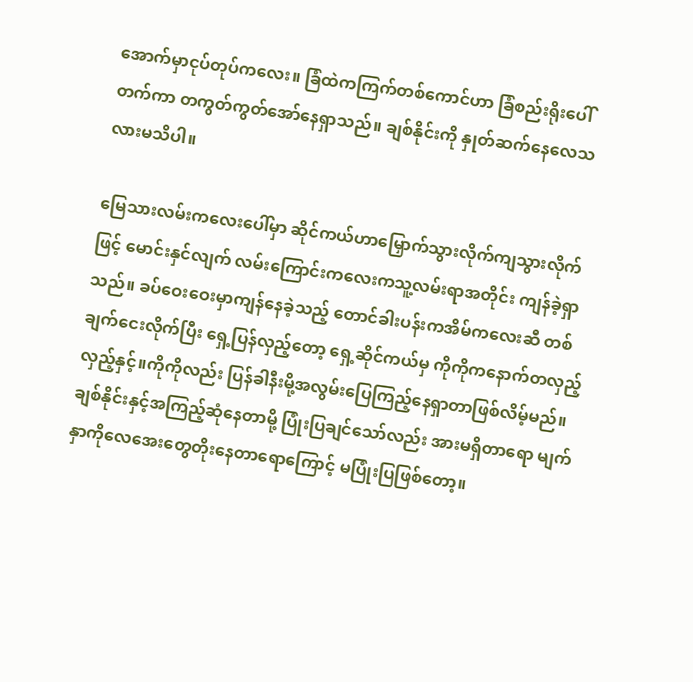အောက်မှာငုပ်တုပ်ကလေး။ ခြံထဲကကြက်တစ်ကောင်ဟာ ခြံစည်းရိုးပေါ်တက်ကာ တကွတ်ကွတ်အော်နေရှာသည်။ ချစ်နိုင်းကို နှုတ်ဆက်နေလေသလားမသိပါ။

မြေသားလမ်းကလေးပေါ်မှာ ဆိုင်ကယ်ဟာမြှောက်သွားလိုက်ကျသွားလိုက်ဖြင့် မောင်းနှင်လျက် လမ်းကြောင်းကလေးကသူ့လမ်းရာအတိုင်း ကျန်ခဲ့ရှာသည်။ ခပ်ဝေးဝေးမှာကျန်နေခဲ့သည့် တောင်ခါးပန်းကအိမ်ကလေးဆီ တစ်ချက်ငေးလိုက်ပြီး ရှေ့ပြန်လှည့်တော့ ရှေ့ဆိုင်ကယ်မှ ကိုကိုကနောက်တလှည့်လှည့်နှင့်။ကိုကိုလည်း ပြန်ခါနီးမို့အလွမ်းပြေကြည့်နေရှာတာဖြစ်လိမ့်မည်။ ချစ်နိုင်းနှင့်အကြည့်ဆုံနေတာမို့ ပြုံးပြချင်သော်လည်း အားမရှိတာရော မျက်နှာကိုလေအေးတွေတိုးနေတာရောကြောင့် မပြုံးပြဖြစ်တော့။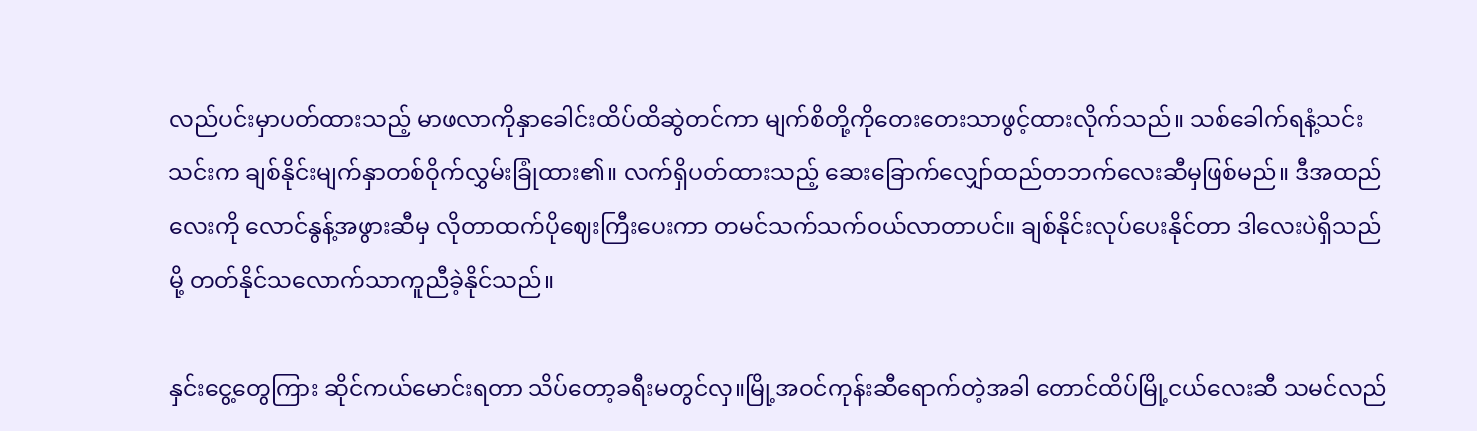လည်ပင်းမှာပတ်ထားသည့် မာဖလာကိုနှာခေါင်းထိပ်ထိဆွဲတင်ကာ မျက်စိတို့ကိုတေးတေးသာဖွင့်ထားလိုက်သည်။ သစ်ခေါက်ရနံ့သင်းသင်းက ချစ်နိုင်းမျက်နှာတစ်ဝိုက်လွှမ်းခြုံထား၏။ လက်ရှိပတ်ထားသည့် ဆေးခြောက်လျှော်ထည်တဘက်လေးဆီမှဖြစ်မည်။ ဒီအထည်လေးကို လောင်နွန့်အဖွားဆီမှ လိုတာထက်ပိုဈေးကြီးပေးကာ တမင်သက်သက်ဝယ်လာတာပင်။ ချစ်နိုင်းလုပ်ပေးနိုင်တာ ဒါလေးပဲရှိသည်မို့ တတ်နိုင်သလောက်သာကူညီခဲ့နိုင်သည်။

နှင်းငွေ့တွေကြား ဆိုင်ကယ်မောင်းရတာ သိပ်တော့ခရီးမတွင်လှ။မြို့အဝင်ကုန်းဆီရောက်တဲ့အခါ တောင်ထိပ်မြို့ငယ်လေးဆီ သမင်လည်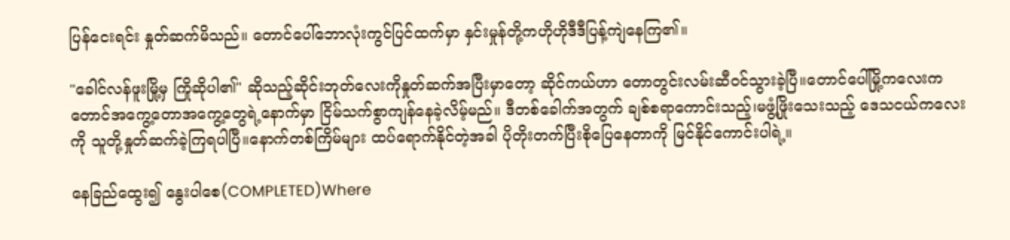ပြန်ငေးရင်း နှုတ်ဆက်မိသည်။ တောင်ပေါ်ဘောလုံးကွင်ပြင်ထက်မှာ နှင်းမှုန်တို့ကဟိုဟိုဒီဒီပြန့်ကျဲနေကြ၏။

"ခေါင်လန်ဖူးမြို့မှ ကြိုဆိုပါ၏" ဆိုသည့်ဆိုင်းဘုတ်လေးကိုနှုတ်ဆက်အပြီးမှာတော့ ဆိုင်ကယ်ဟာ တောတွင်းလမ်းဆီဝင်သွားခဲ့ပြီ။တောင်ပေါ်မြို့ကလေးက တောင်အကွေ့တောအကွေ့တွေရဲ့နောက်မှာ ငြိမ်သက်စွာကျန်နေခဲ့လိမ့်မည်။ ဒီတစ်ခေါက်အတွက် ချစ်စရာကောင်းသည့်၊မဖွံ့ဖြိုးသေးသည့် ဒေသငယ်ကလေးကို သူတို့နှုတ်ဆက်ခဲ့ကြရပါပြီ။နောက်တစ်ကြိမ်များ ထပ်ရောက်နိုင်တဲ့အခါ ပိုတိုးတက်ပြီးစိုပြေနေတာကို မြင်နိုင်ကောင်းပါရဲ့။

နေခြည်ထွေး၍ နွေးပါစေ(COMPLETED)Where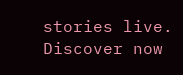stories live. Discover now